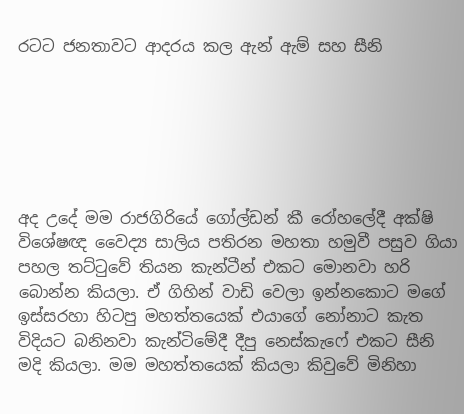රටට ජනතාවට ආදරය කල ඇන් ඇම් සහ සීනි






අද උදේ මම රාජගිරියේ ගෝල්ඩන් කී රෝහලේදී අක්ෂි විශේෂඥ වෛද්‍ය සාලිය පතිරන මහතා හමුවී පසුව ගියා පහල තට්ටුවේ තියන කැන්ටීන් එකට මොනවා හරි බොන්න කියලා. ඒ ගිහින් වාඩි වෙලා ඉන්නකොට මගේ ඉස්සරහා හිටපු මහත්තයෙක් එයාගේ නෝනාට කැත විදියට බනිනවා කැන්ටිමේදී දීපු නෙස්කැෆේ එකට සීනි මදි කියලා. මම මහත්තයෙක් කියලා කිවුවේ මිනිහා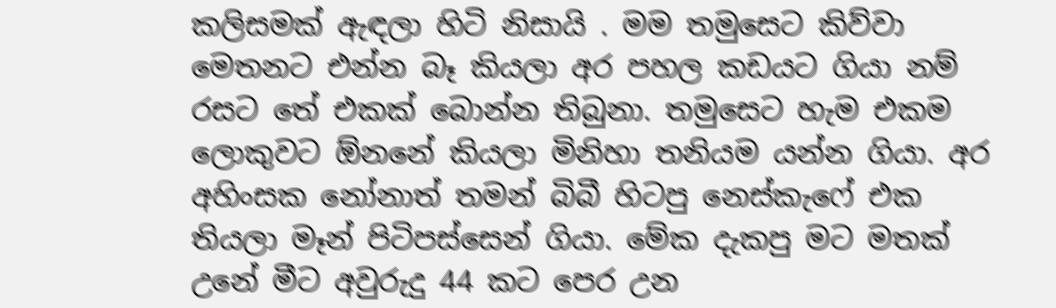කලිසමක් ඇඳලා හිටි නිසායි . මම තමුසෙට කිව්වා මෙතනට එන්න බෑ කියලා අර පහල කඩයට ගියා නම් රසට තේ එකක් බොන්න තිබුනා. තමුසෙට හැම එකම ලොකුවට ඕනනේ කියලා මිනිහා තනියම යන්න ගියා. අර අහිංසක නෝනාත් තමන් බිබී හිටපු නෙස්කැෆේ එක තියලා මෑන් පිටිපස්සෙන් ගියා. මේක දැකපු මට මතක් උනේ මීට අවුරුදු 44 කට පෙර උන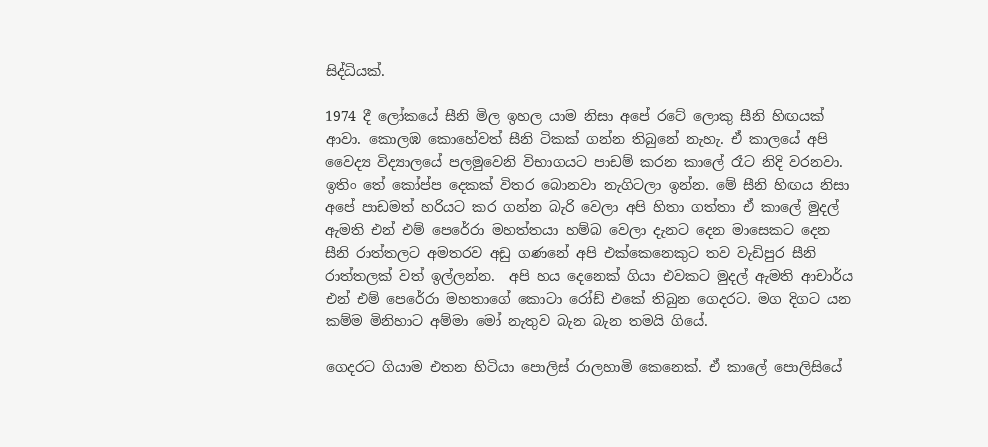සිද්ධියක්.

1974 දී ලෝකයේ සීනි මිල ඉහල යාම නිසා අපේ රටේ ලොකු සීනි හිඟයක් ආවා. කොලඹ කොහේවත් සීනි ටිකක් ගන්න තිබුනේ නැහැ. ඒ කාලයේ අපි වෛද්‍ය විද්‍යාලයේ පලමුවෙනි විභාගයට පාඩම් කරන කාලේ රෑට නිදි වරනවා. ඉතිං තේ කෝප්ප දෙකක් විතර බොනවා නැගිටලා ඉන්න. මේ සීනි හිඟය නිසා අපේ පාඩමත් හරියට කර ගන්න බැරි වෙලා අපි හිතා ගත්තා ඒ කාලේ මුදල් ඇමති එන් එම් පෙරේරා මහත්තයා හම්බ වෙලා දැනට දෙන මාසෙකට දෙන  සීනි රාත්තලට අමතරව අඩු ගණනේ අපි එක්කෙනෙකුට තව වැඩිපුර සීනි රාත්තලක් වත් ඉල්ලන්න.  අපි හය දෙනෙක් ගියා එවකට මුදල් ඇමති ආචාර්ය එන් එම් පෙරේරා මහතාගේ කොටා රෝඩ් එකේ තිබුන ගෙදරට. මග දිගට යන කම්ම මිනිහාට අම්මා මෝ නැතුව බැන බැන තමයි ගියේ.

ගෙදරට ගියාම එතන හිටියා පොලිස් රාලහාමි කෙනෙක්. ඒ කාලේ පොලිසියේ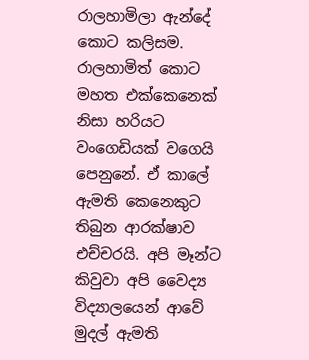රාලහාමිලා ඇන්දේ කොට කලිසම. රාලහාමිත් කොට මහත එක්කෙනෙක් නිසා හරියට වංගෙඩියක් වගෙයි පෙනුනේ. ඒ කාලේ ඇමති කෙනෙකුට තිබුන ආරක්ෂාව එච්චරයි. අපි මෑන්ට කිවුවා අපි වෛද්‍ය විද්‍යාලයෙන් ආවේ මුදල් ඇමති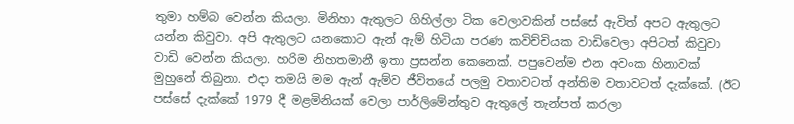තුමා හම්බ වෙන්න කියලා. මිනිහා ඇතුලට ගිහිල්ලා ටික වෙලාවකින් පස්සේ ඇවිත් අපට ඇතුලට යන්න කිවුවා. අපි ඇතුලට යනකොට ඇන් ඇම් හිටියා පරණ කවිච්චියක වාඩිවෙලා අපිටත් කිවුවා වාඩි වෙන්න කියලා. හරිම නිහතමානී ඉතා ප්‍රසන්න කෙනෙක්. පපුවෙන්ම එන අවංක හිනාවක් මුහුනේ තිබුනා. එදා තමයි මම ඇන් ඇම්ව ජීවිතයේ පලමු වතාවටත් අන්තිම වතාවටත් දැක්කේ. (ඊට පස්සේ දැක්කේ 1979 දී මළමිනියක් වෙලා පාර්ලිමේන්තුව ඇතුලේ තැන්පත් කරලා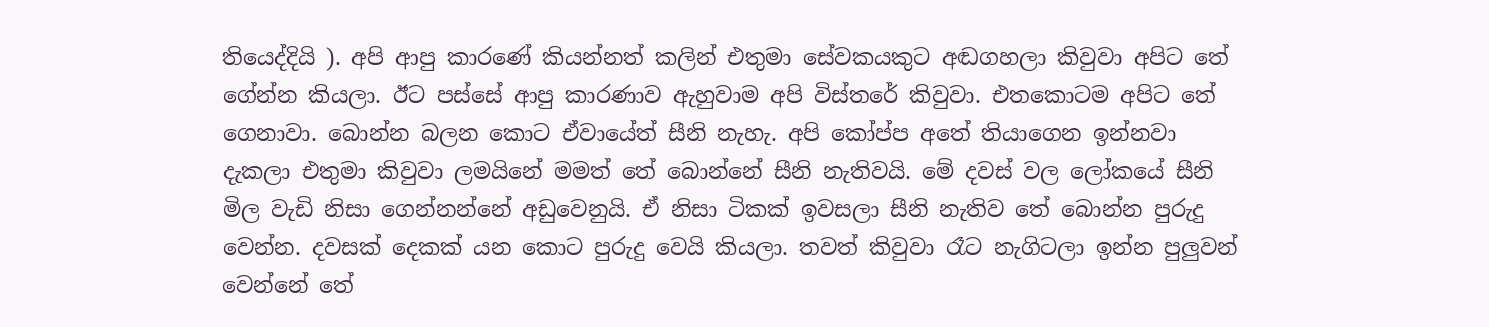තියෙද්දියි ). අපි ආපු කාරණේ කියන්නත් කලින් එතුමා සේවකයකුට අඬගහලා කිවුවා අපිට තේ ගේන්න කියලා. ඊට පස්සේ ආපු කාරණාව ඇහුවාම අපි විස්තරේ කිවුවා. එතකොටම අපිට තේ ගෙනාවා. බොන්න බලන කොට ඒවායේත් සීනි නැහැ. අපි කෝප්ප අතේ තියාගෙන ඉන්නවා දැකලා එතුමා කිවුවා ලමයිනේ මමත් තේ බොන්නේ සීනි නැතිවයි. මේ දවස් වල ලෝකයේ සීනි මිල වැඩි නිසා ගෙන්නන්නේ අඩුවෙනුයි. ඒ නිසා ටිකක් ඉවසලා සීනි නැතිව තේ බොන්න පුරුදු වෙන්න. දවසක් දෙකක් යන කොට පුරුදු වෙයි කියලා. තවත් කිවුවා රෑට නැගිටලා ඉන්න පුලුවන් වෙන්නේ තේ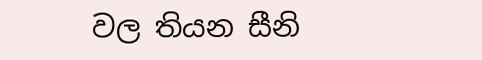වල තියන සීනි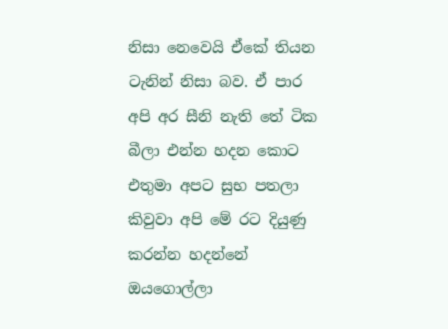නිසා නෙවෙයි ඒකේ තියන ටැනින් නිසා බව. ඒ පාර අපි අර සීනි නැති තේ ටික බීලා එන්න හදන කොට එතුමා අපට සුභ පතලා කිවුවා අපි මේ රට දියුණු කරන්න හදන්නේ ඔයගොල්ලා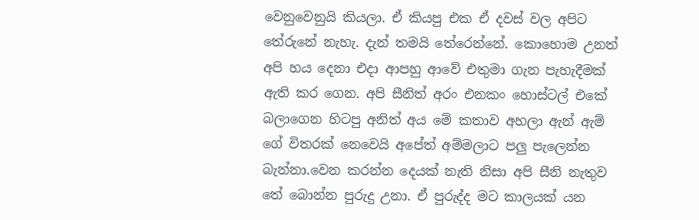වෙනුවෙනුයි කියලා. ඒ කියපු එක ඒ දවස් වල අපිට තේරුනේ නැහැ. දැන් තමයි තේරෙන්නේ. කොහොම උනත් අපි හය දෙනා එදා ආපහු ආවේ එතුමා ගැන පැහැදීමක් ඇති කර ගෙන. අපි සීනිත් අරං එනකං හොස්ටල් එකේ බලාගෙන හිටපු අනිත් අය මේ කතාව අහලා ඇන් ඇම් ගේ විතරක් නෙවෙයි අපේත් අම්මලාට පලු පැලෙන්න බැන්නා.වෙන කරන්න දෙයක් නැති නිසා අපි සීනි නැතුව තේ බොන්න පුරුදු උනා. ඒ පුරුද්ද මට කාලයක් යන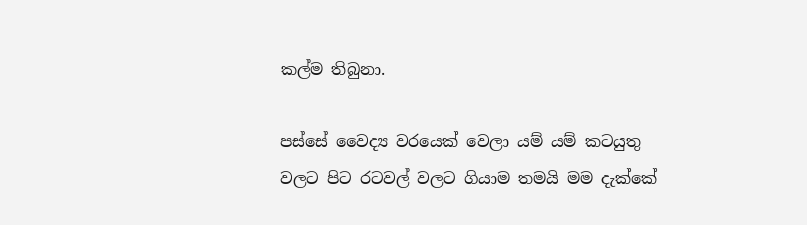කල්ම තිබුනා.

පස්සේ වෛද්‍ය වරයෙක් වෙලා යම් යම් කටයුතු වලට පිට රටවල් වලට ගියාම තමයි මම දැක්කේ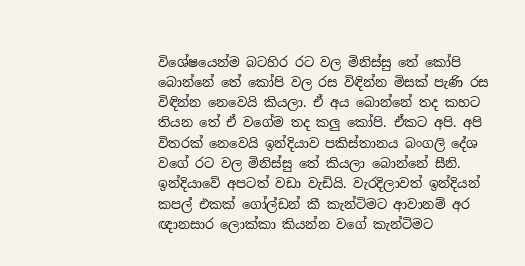විශේෂයෙන්ම බටහිර රට වල මිනිස්සු තේ කෝපි බොන්නේ තේ කෝපි වල රස විඳින්න මිසක් පැණි රස විඳින්න නෙවෙයි කියලා. ඒ අය බොන්නේ තද කහට තියන තේ ඒ වගේම තද කලු කෝපි. ඒකට අපි. අපි විතරක් නෙවෙයි ඉන්දියාව පකිස්තානය බංගලි දේශ වගේ රට වල මිනිස්සු තේ කියලා බොන්නේ සීනි. ඉන්දියාවේ අපටත් වඩා වැඩියි. වැරදිලාවත් ඉන්දියන් කපල් එකක් ගෝල්ඩන් කී කැන්ටිමට ආවානම් අර ඥානසාර ලොක්කා කියන්න වගේ කැන්ටිමට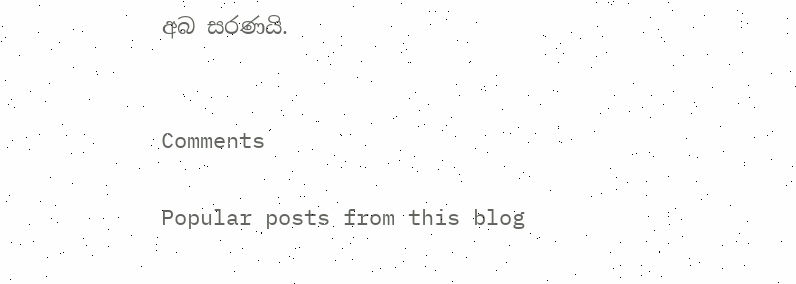අබ සරණයි.


Comments

Popular posts from this blog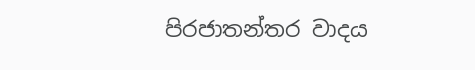පිරජාතන්තර වාදය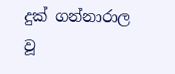දුක් ගන්නාරාල වූ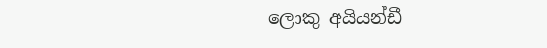ලොකු අයියන්ඩී